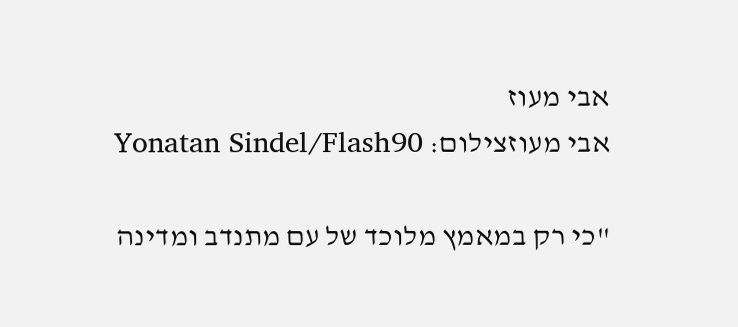אבי מעוז
אבי מעוזצילום: Yonatan Sindel/Flash90

"כי רק במאמץ מלוכד של עם מתנדב ומדינה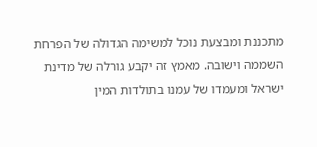מתכננת ומבצעת נוכל למשימה הגדולה של הפרחת השממה וישובה. מאמץ זה יקבע גורלה של מדינת ישראל ומעמדו של עמנו בתולדות המין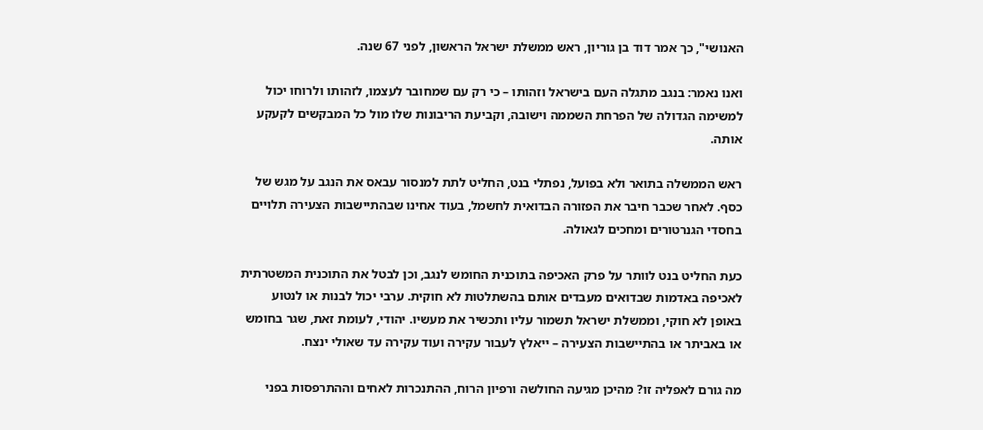האנושי", כך אמר דוד בן גוריון, ראש ממשלת ישראל הראשון, לפני 67 שנה.

ואנו נאמר: בנגב מתגלה העם בישראל וזהותו – כי רק עם שמחובר לעצמו, לזהותו ולרוחו יכול למשימה הגדולה של הפרחת השממה וישובה, וקביעת הריבונות שלו מול כל המבקשים לקעקע אותה.

ראש הממשלה בתואר ולא בפועל, נפתלי בנט, החליט לתת למנסור עבאס את הנגב על מגש של כסף. לאחר שכבר חיבר את הפזורה הבדואית לחשמל, בעוד אחינו שבהתיישבות הצעירה תלויים בחסדי הגנרטורים ומחכים לגאולה.

כעת החליט בנט לוותר על פרק האכיפה בתוכנית החומש לנגב, וכן לבטל את התוכנית המשטרתית לאכיפה באדמות שבדואים מעבדים אותם בהשתלטות לא חוקית. ערבי יכול לבנות או לנטוע באופן לא חוקי, וממשלת ישראל תשמור עליו ותכשיר את מעשיו. יהודי, לעומת זאת, שגר בחומש או באביתר או בהתיישבות הצעירה – ייאלץ לעבור עקירה ועוד עקירה עד שאולי ינצח.

מה גורם לאפליה זו? מהיכן מגיעה החולשה ורפיון הרוח, ההתנכרות לאחים וההתרפסות בפני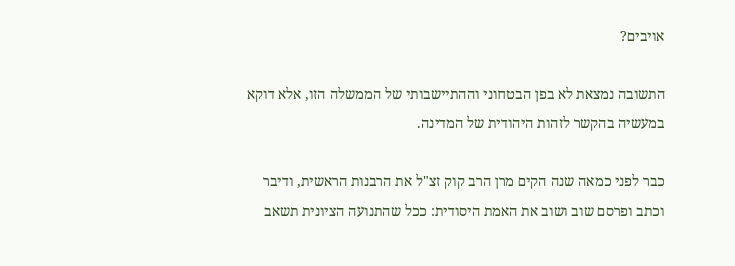אויבים?

התשובה נמצאת לא בפן הבטחוני וההתיישבותי של הממשלה הזו, אלא דוקא במעשיה בהקשר לזהות היהודית של המדינה.

כבר לפני כמאה שנה הקים מרן הרב קוק זצ"ל את הרבנות הראשית, ודיבר וכתב ופרסם שוב ושוב את האמת היסודית: ככל שהתנועה הציונית תשאב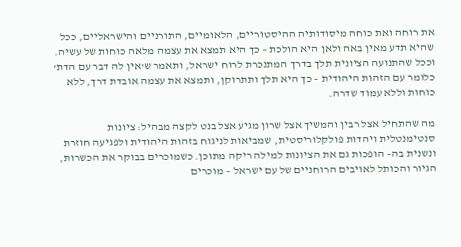את רוחה ואת כוחה מיסודותיה ההיסטוריים, הלאומיים, התורניים והישראליים, ככל שהיא תדע מאין באה ולאן היא הולכת – כך היא תמצא את עצמה מלאה כוחות של עשיה. וככל שהתנועה הציונית תלך בדרך המתנכרת לרוח ישראל, ותאמר ש'אין לה דבר עם הדת' כלומר עם הזהות היהודית – כך היא תלך ותתרוקן, ותמצא את עצמה אובדת דרך, ללא כוחות וללא עמוד שדרה.

מה שהתחיל אצל רבין והמשיך אצל שרון מגיע אצל בנט לקצה מבהיל: ציונות סנטימנטלית ויהדות פולקלוריסטית, שמביאות לניגוח בזהות היהודית ולפגיעה חוזרת ונשנית בה– הופכות גם את הציונות למילה ריקה מתוכן. כשמוכרים בבוקר את הכשרות, הגיור והכותל לאויבים הרוחניים של עם ישראל – מוכרים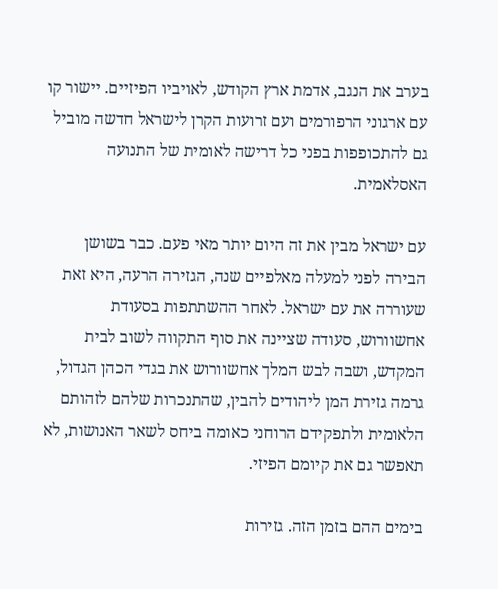בערב את הנגב, אדמת ארץ הקודש, לאויביו הפיזיים. יישור קו עם ארגוני הרפורמים ועם זרועות הקרן לישראל חדשה מוביל גם להתכופפות בפני כל דרישה לאומית של התנועה האסלאמית.

עם ישראל מבין את זה היום יותר מאי פעם. כבר בשושן הבירה לפני למעלה מאלפיים שנה, הגזירה הרעה, היא זאת שעוררה את עם ישראל. לאחר ההשתתפות בסעודת אחשוורוש, סעודה שציינה את סוף התקווה לשוב לבית המקדש, ושבה לבש המלך אחשוורוש את בגדי הכהן הגדול, גרמה גזירת המן ליהודים להבין, שהתנכרות שלהם לזהותם הלאומית ולתפקידם הרוחני כאומה ביחס לשאר האנושות, לא תאפשר גם את קיומם הפיזי.

בימים ההם בזמן הזה. גזירות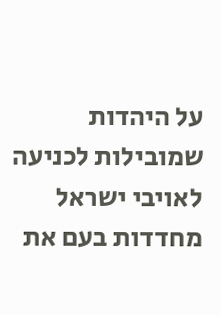על היהדות שמובילות לכניעה לאויבי ישראל מחדדות בעם את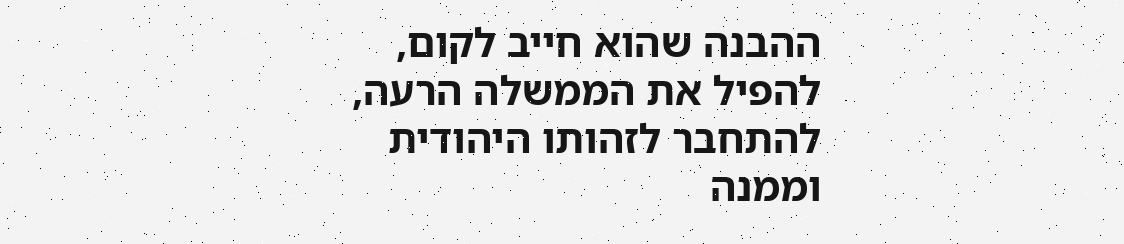ההבנה שהוא חייב לקום, להפיל את הממשלה הרעה, להתחבר לזהותו היהודית וממנה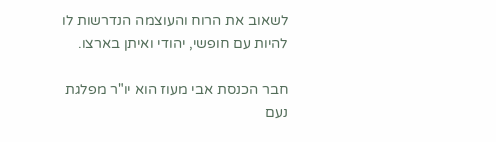לשאוב את הרוח והעוצמה הנדרשות לו להיות עם חופשי, יהודי ואיתן בארצו.

חבר הכנסת אבי מעוז הוא יו"ר מפלגת נעם